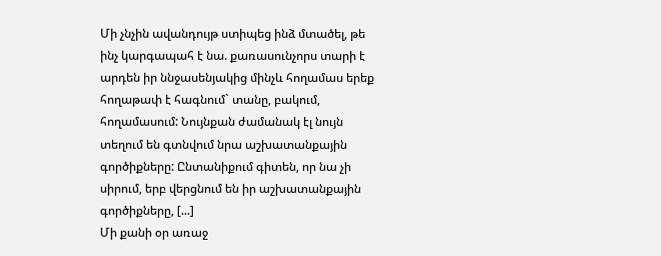Մի չնչին ավանդույթ ստիպեց ինձ մտածել, թե ինչ կարգապահ է նա. քառասունչորս տարի է արդեն իր ննջասենյակից մինչև հողամաս երեք հողաթափ է հագնում` տանը, բակում, հողամասում: Նույնքան ժամանակ էլ նույն տեղում են գտնվում նրա աշխատանքային գործիքները: Ընտանիքում գիտեն, որ նա չի սիրում, երբ վերցնում են իր աշխատանքային գործիքները, [...]
Մի քանի օր առաջ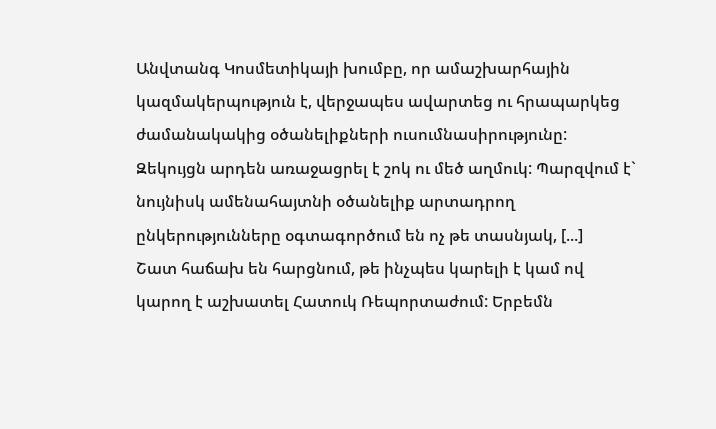Անվտանգ Կոսմետիկայի խումբը, որ ամաշխարհային կազմակերպություն է, վերջապես ավարտեց ու հրապարկեց ժամանակակից օծանելիքների ուսումնասիրությունը: Զեկույցն արդեն առաջացրել է շոկ ու մեծ աղմուկ: Պարզվում է` նույնիսկ ամենահայտնի օծանելիք արտադրող ընկերությունները օգտագործում են ոչ թե տասնյակ, [...]
Շատ հաճախ են հարցնում, թե ինչպես կարելի է կամ ով կարող է աշխատել Հատուկ Ռեպորտաժում: Երբեմն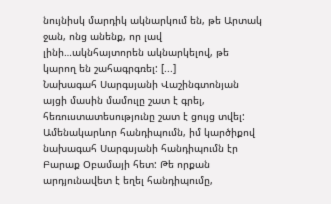նույնիսկ մարդիկ ակնարկում են, թե Արտակ ջան, ոնց անենք, որ լավ լինի…ակնհայտորեն ակնարկելով, թե կարող են շահագրգռել: [...]
Նախագահ Սարգսյանի Վաշինգտոնյան այցի մասին մամուլը շատ է գրել, հեռուստատեսությունը շատ է ցույց տվել: Ամենակարևոր հանդիպումն, իմ կարծիքով նախագահ Սարգսյանի հանդիպումն էր Բարաք Օբամայի հետ: Թե որքան արդյունավետ է եղել հանդիպումը,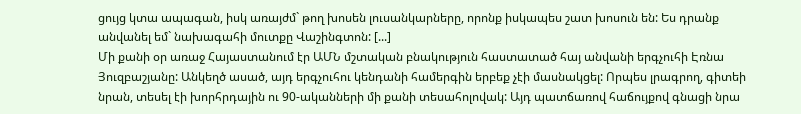ցույց կտա ապագան, իսկ առայժմ` թող խոսեն լուսանկարները, որոնք իսկապես շատ խոսուն են: Ես դրանք անվանել եմ` նախագահի մուտքը Վաշինգտոն: [...]
Մի քանի օր առաջ Հայաստանում էր ԱՄՆ մշտական բնակություն հաստատած հայ անվանի երգչուհի Էռնա Յուզբաշյանը: Անկեղծ ասած, այդ երգչուհու կենդանի համերգին երբեք չէի մասնակցել: Որպես լրագրող, գիտեի նրան, տեսել էի խորհրդային ու 90-ականների մի քանի տեսահոլովակ: Այդ պատճառով հաճույքով գնացի նրա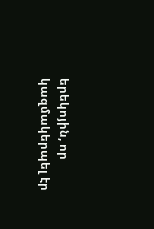երեկոյին, որ կազմակերպել էր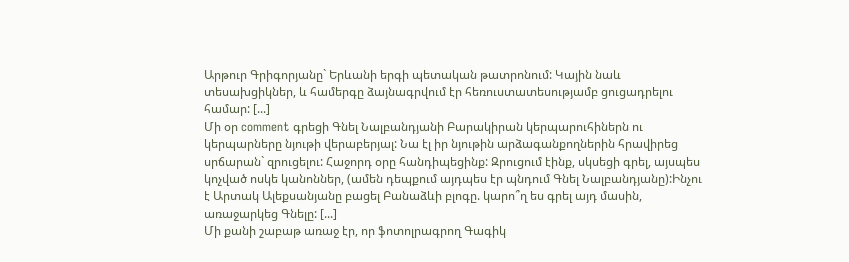Արթուր Գրիգորյանը` Երևանի երգի պետական թատրոնում: Կային նաև տեսախցիկներ, և համերգը ձայնագրվում էր հեռուստատեսությամբ ցուցադրելու համար: [...]
Մի օր comment գրեցի Գնել Նալբանդյանի Բարակիրան կերպարուհիներն ու կերպարները նյութի վերաբերյալ: Նա էլ իր նյութին արձագանքողներին հրավիրեց սրճարան` զրուցելու: Հաջորդ օրը հանդիպեցինք: Զրուցում էինք, սկսեցի գրել, այսպես կոչված ոսկե կանոններ, (ամեն դեպքում այդպես էր պնդում Գնել Նալբանդյանը):Ինչու է Արտակ Ալեքսանյանը բացել Բանաձևի բլոգը. կարո՞ղ ես գրել այդ մասին, առաջարկեց Գնելը: [...]
Մի քանի շաբաթ առաջ էր, որ ֆոտոլրագրող Գագիկ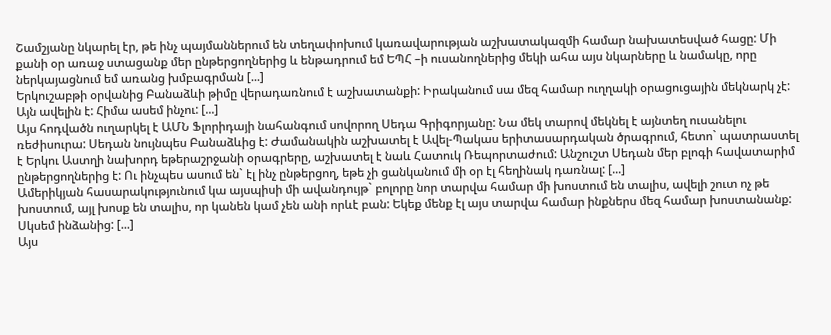Շամշյանը նկարել էր, թե ինչ պայմաններում են տեղափոխում կառավարության աշխատակազմի համար նախատեսված հացը: Մի քանի օր առաջ ստացանք մեր ընթերցողներից և ենթադրում եմ ԵՊՀ –ի ուսանողներից մեկի ահա այս նկարները և նամակը, որը ներկայացնում եմ առանց խմբագրման [...]
Երկուշաբթի օրվանից Բանաձևի թիմը վերադառնում է աշխատանքի: Իրականում սա մեզ համար ուղղակի օրացուցային մեկնարկ չէ: Այն ավելին է: Հիմա ասեմ ինչու: [...]
Այս հոդվածն ուղարկել է ԱՄՆ Ֆլորիդայի նահանգում սովորող Սեդա Գրիգորյանը: Նա մեկ տարով մեկնել է այնտեղ ուսանելու ռեժիսուրա: Սեդան նույնպես Բանաձևից է: Ժամանակին աշխատել է Ավել-Պակաս երիտասարդական ծրագրում, հետո` պատրաստել է Երկու Աստղի նախորդ եթերաշրջանի օրագրերը, աշխատել է նաև Հատուկ Ռեպորտաժում: Անշուշտ Սեդան մեր բլոգի հավատարիմ ընթերցողներից է: Ու ինչպես ասում են` էլ ինչ ընթերցող, եթե չի ցանկանում մի օր էլ հեղինակ դառնալ: [...]
Ամերիկյան հասարակությունում կա այսպիսի մի ավանդույթ` բոլորը նոր տարվա համար մի խոստում են տալիս, ավելի շուտ ոչ թե խոստում, այլ խոսք են տալիս, որ կանեն կամ չեն անի որևէ բան: Եկեք մենք էլ այս տարվա համար ինքներս մեզ համար խոստանանք: Սկսեմ ինձանից: [...]
Այս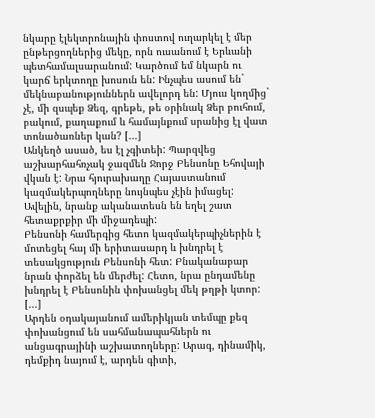նկարը էլեկտրոնային փոստով ուղարկել է մեր ընթերցողներից մեկը, որն ուսանում է Երևանի պետհամալսարանում: Կարծում եմ նկարն ու կարճ երկտողը խոսուն են: Ինչպես ասում են` մեկնաբանություններն ավելորդ են: Մյուս կողմից` չէ, մի զսպեք Ձեզ, գրեթե, թե օրինակ Ձեր բուհում, բակում, քաղաքում և համայնքում սրանից էլ վատ տոնածառներ կան? [...]
Անկեղծ ասած, ես էլ չգիտեի: Պարզվեց աշխարհահռչակ ջազմեն Ջորջ Բենսոնը Եհովայի վկան է: Նրա հյուրախաղը Հայաստանում կազմակերպողները նույնպես չէին իմացել: Ավելին, նրանք ականատեսն են եղել շատ հետաքրքիր մի միջադեպի:
Բենսոնի համերգից հետո կազմակերպիչներին է մոտեցել հայ մի երիտասարդ և խնդրել է տեսակցություն Բենսոնի հետ: Բնականաբար նրան փորձել են մերժել: Հետո, նրա ընդամենը խնդրել է Բենսոնին փոխանցել մեկ թղթի կտոր: [...]
Արդեն օդակայանում ամերիկյան տեմպը քեզ փոխանցում են սահմանապահներն ու անցագրայինի աշխատողները: Արագ, դինամիկ, դեմքիդ նայում է, արդեն գիտի,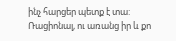ինչ հարցեր պետք է տա: Ռացիոնալ, ու առանց իր և քո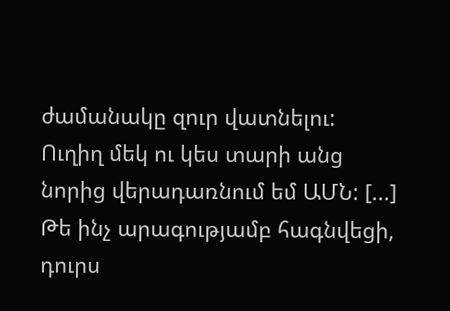ժամանակը զուր վատնելու:
Ուղիղ մեկ ու կես տարի անց նորից վերադառնում եմ ԱՄՆ: [...]
Թե ինչ արագությամբ հագնվեցի, դուրս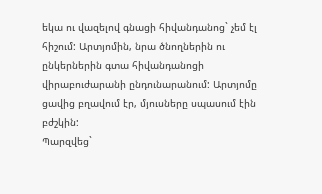եկա ու վազելով գնացի հիվանդանոց` չեմ էլ հիշում: Արտյոմին, նրա ծնողներին ու ընկերներին գտա հիվանդանոցի վիրաբուժարանի ընդունարանում: Արտյոմը ցավից բղավում էր, մյուսները սպասում էին բժշկին:
Պարզվեց`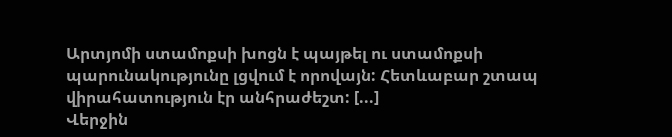Արտյոմի ստամոքսի խոցն է պայթել ու ստամոքսի պարունակությունը լցվում է որովայն: Հետևաբար շտապ վիրահատություն էր անհրաժեշտ: [...]
Վերջին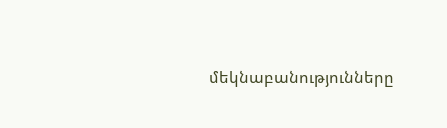մեկնաբանությունները